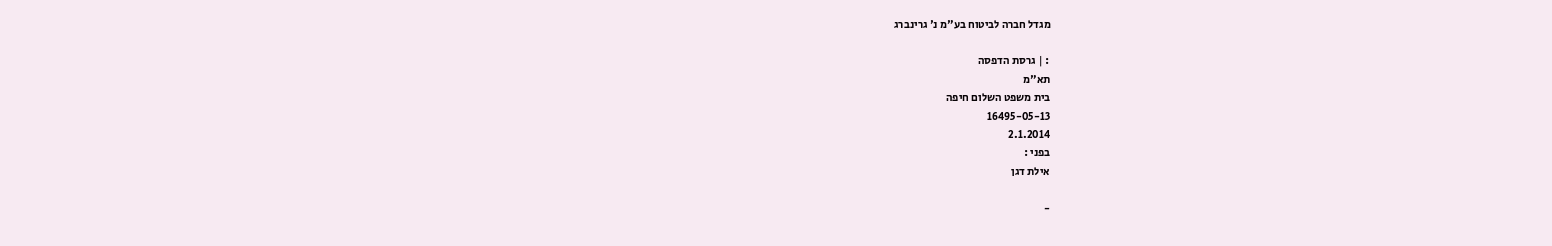מגדל חברה לביטוח בע"מ נ' גרינברג

: | גרסת הדפסה
תא"מ
בית משפט השלום חיפה
16495-05-13
2.1.2014
בפני :
אילת דגן

-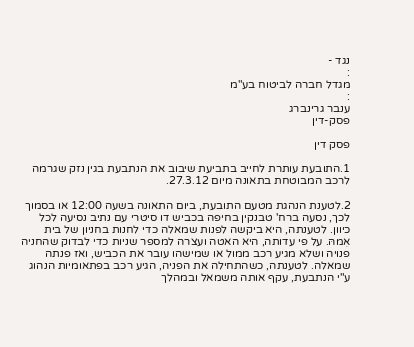נגד -
:
מגדל חברה לביטוח בע"מ
:
ענבר גרינברג
פסק-דין

פסק דין

1.התובעת עותרת לחייב בתביעת שיבוב את הנתבעת בגין נזק שגרמה לרכב המבוטחת בתאונה מיום 27.3.12.

2.לטענת הנהגת מטעם התובעת, ביום התאונה בשעה 12:00 או בסמוך לכך, נסעה ברח' טבנקין בחיפה בכביש דו סיטרי עם נתיב נסיעה לכל כיוון. לטענתה, היא ביקשה לפנות שמאלה כדי לחנות בחניון של בית אִמהּ. על פי עדותה, היא האטה ועצרה למספר שניות כדי לבדוק שהחניה פנויה ושלא מגיע רכב ממול או שמישהו עובר את הכביש, ואז פנתה שמאלה. לטענתה, כשהתחילה את הפניה, הגיע רכב בפתאומיות הנהוג ע"י הנתבעת, עקף אותה משמאל ובמהלך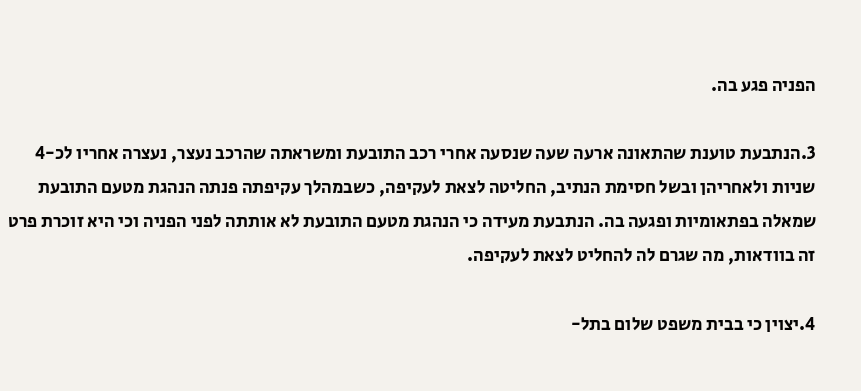הפניה פגע בה.

3.הנתבעת טוענת שהתאונה ארעה שעה שנסעה אחרי רכב התובעת ומשראתה שהרכב נעצר, נעצרה אחריו לכ-4 שניות ולאחריהן ובשל חסימת הנתיב, החליטה לצאת לעקיפה, כשבמהלך עקיפתה פנתה הנהגת מטעם התובעת שמאלה בפתאומיות ופגעה בה. הנתבעת מעידה כי הנהגת מטעם התובעת לא אותתה לפני הפניה וכי היא זוכרת פרט זה בוודאות, מה שגרם לה להחליט לצאת לעקיפה.

4.יצוין כי בבית משפט שלום בתל-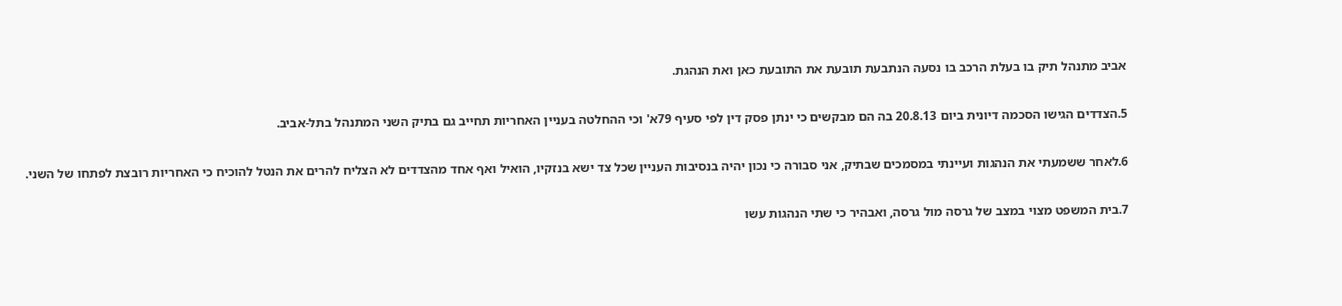אביב מתנהל תיק בו בעלת הרכב בו נסעה הנתבעת תובעת את התובעת כאן ואת הנהגת.

5.הצדדים הגישו הסכמה דיונית ביום 20.8.13 בה הם מבקשים כי ינתן פסק דין לפי סעיף 79א' וכי ההחלטה בעניין האחריות תחייב גם בתיק השני המתנהל בתל-אביב.

6.לאחר ששמעתי את הנהגות ועיינתי במסמכים שבתיק, אני סבורה כי נכון יהיה בנסיבות העניין שכל צד ישא בנזקיו, הואיל ואף אחד מהצדדים לא הצליח להרים את הנטל להוכיח כי האחריות רובצת לפתחו של השני.

7.בית המשפט מצוי במצב של גרסה מול גרסה, ואבהיר כי שתי הנהגות עשו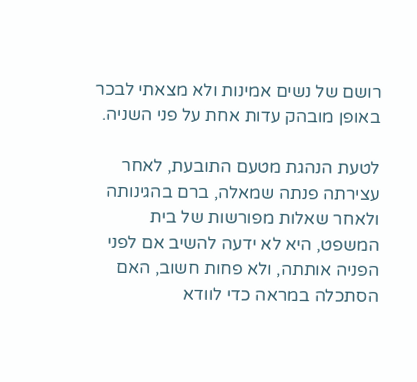רושם של נשים אמינות ולא מצאתי לבכר באופן מובהק עדות אחת על פני השניה.

לטעת הנהגת מטעם התובעת, לאחר עצירתה פנתה שמאלה, ברם בהגינותה ולאחר שאלות מפורשות של בית המשפט, היא לא ידעה להשיב אם לפני הפניה אותתה, ולא פחות חשוב, האם הסתכלה במראה כדי לוודא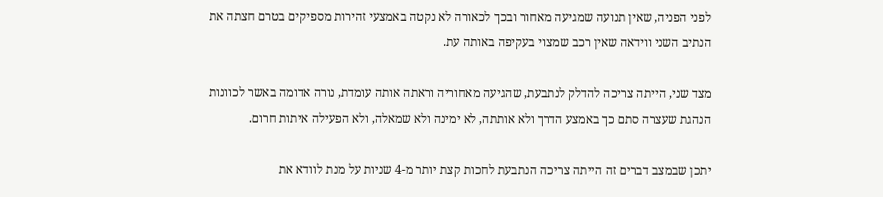לפני הפניה, שאין תנועה שמגיעה מאחור ובכך לכאורה לא נקטה באמצעי זהירות מספיקים בטרם חצתה את הנתיב השני ווידאה שאין רכב שמצוי בעקיפה באותה עת.

מצד שני, הייתה צריכה להדלק לנתבעת, שהגיעה מאחוריה וראתה אותה עומדת, נורה אדומה באשר לכוונות הנהגת שעצרה סתם כך באמצע הדרך ולא אותתה, לא ימינה ולא שמאלה, ולא הפעילה איתות חרום.

יתכן שבמצב דברים זה הייתה צריכה הנתבעת לחכות קצת יותר מ-4 שניות על מנת לוודא את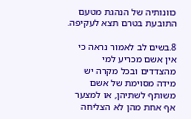כוונותיה של הנהגת מטעם התובעת בטרם תצא לעקיפה.

8.בשים לב לאמור נראה כי אין אשם מכריע למי מהצדדים ובכל מקרה יש מידה מסוימת של אשם משותף לשתיהן, או למצער אף אחת מהן לא הצליחה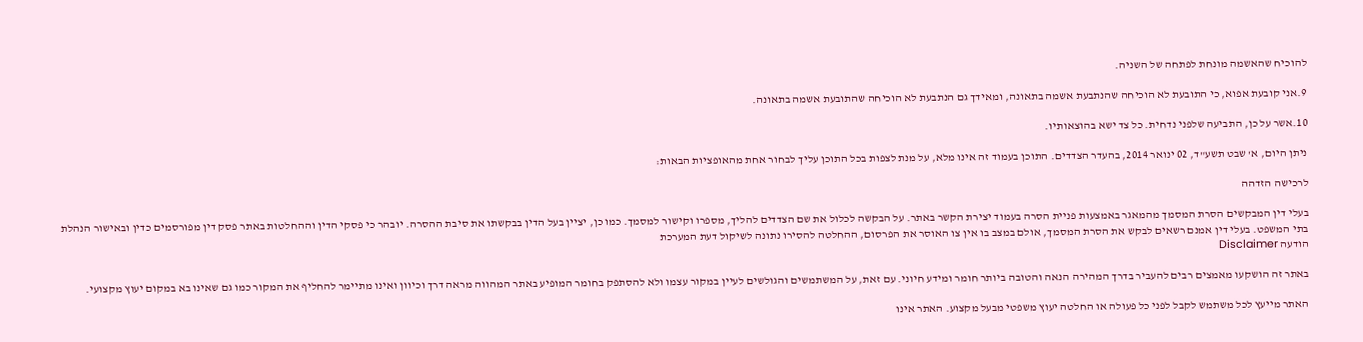להוכיח שהאשמה מונחת לפתחה של השניה.

9.אני קובעת אפוא, כי התובעת לא הוכיחה שהנתבעת אשמה בתאונה, ומאידך גם הנתבעת לא הוכיחה שהתובעת אשמה בתאונה.

10.אשר על כן, התביעה שלפני נדחית. כל צד ישא בהוצאותיו.

ניתן היום, א' שבט תשע"ד, 02 ינואר 2014, בהעדר הצדדים. התוכן בעמוד זה אינו מלא, על מנת לצפות בכל התוכן עליך לבחור אחת מהאופציות הבאות:

לרכישה הזדהה

בעלי דין המבקשים הסרת המסמך מהמאגר באמצעות פניית הסרה בעמוד יצירת הקשר באתר. על הבקשה לכלול את שם הצדדים להליך, מספרו וקישור למסמך. כמו כן, יציין בעל הדין בבקשתו את סיבת ההסרה. יובהר כי פסקי הדין וההחלטות באתר פסק דין מפורסמים כדין ובאישור הנהלת בתי המשפט. בעלי דין אמנם רשאים לבקש את הסרת המסמך, אולם במצב בו אין צו האוסר את הפרסום, ההחלטה להסירו נתונה לשיקול דעת המערכת
הודעה Disclaimer

באתר זה הושקעו מאמצים רבים להעביר בדרך המהירה הנאה והטובה ביותר חומר ומידע חיוני. עם זאת, על המשתמשים והגולשים לעיין במקור עצמו ולא להסתפק בחומר המופיע באתר המהווה מראה דרך וכיוון ואינו מתיימר להחליף את המקור כמו גם שאינו בא במקום יעוץ מקצועי.

האתר מייעץ לכל משתמש לקבל לפני כל פעולה או החלטה יעוץ משפטי מבעל מקצוע. האתר אינו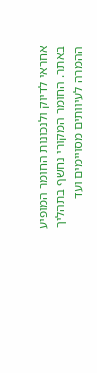אחראי לדיוק ולנכונות החומר המופיע באתר. החומר המקורי נחשף בתהליך ההמרה לעיוותים מסויימים ועד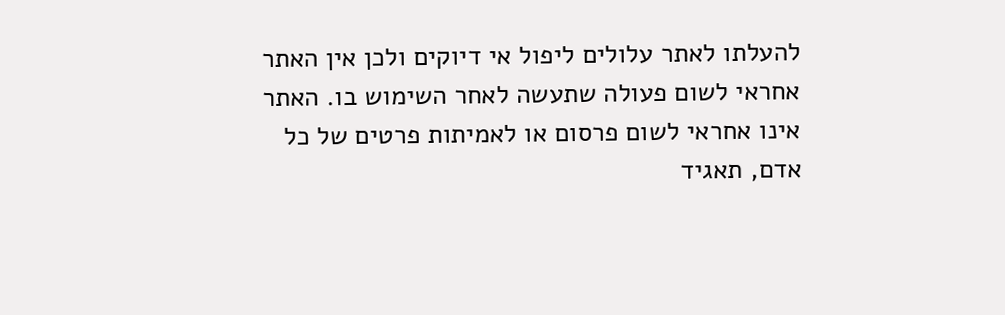להעלתו לאתר עלולים ליפול אי דיוקים ולכן אין האתר אחראי לשום פעולה שתעשה לאחר השימוש בו. האתר אינו אחראי לשום פרסום או לאמיתות פרטים של כל אדם, תאגיד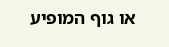או גוף המופיע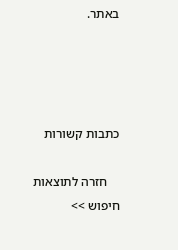באתר.




כתבות קשורות

    חזרה לתוצאות חיפוש >>